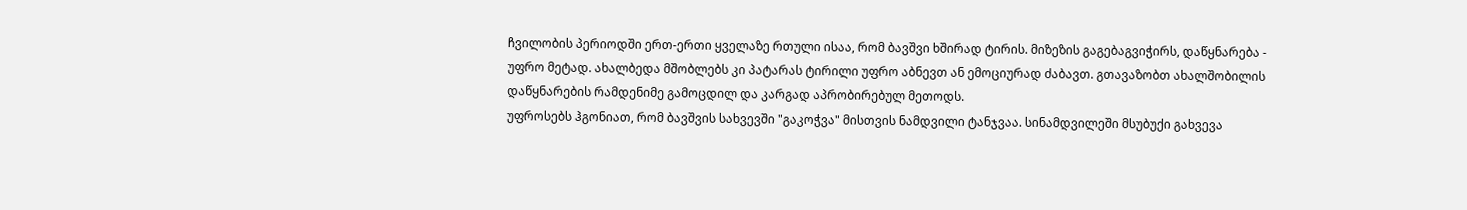ჩვილობის პერიოდში ერთ-ერთი ყველაზე რთული ისაა, რომ ბავშვი ხშირად ტირის. მიზეზის გაგებაგვიჭირს, დაწყნარება - უფრო მეტად. ახალბედა მშობლებს კი პატარას ტირილი უფრო აბნევთ ან ემოციურად ძაბავთ. გთავაზობთ ახალშობილის დაწყნარების რამდენიმე გამოცდილ და კარგად აპრობირებულ მეთოდს.
უფროსებს ჰგონიათ, რომ ბავშვის სახვევში "გაკოჭვა" მისთვის ნამდვილი ტანჯვაა. სინამდვილეში მსუბუქი გახვევა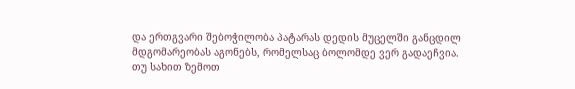და ერთგვარი შებოჭილობა პატარას დედის მუცელში განცდილ მდგომარეობას აგონებს, რომელსაც ბოლომდე ვერ გადაეჩვია.
თუ სახით ზემოთ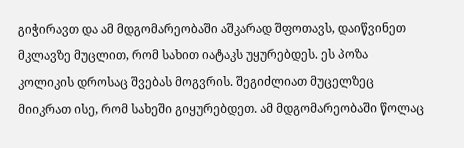გიჭირავთ და ამ მდგომარეობაში აშკარად შფოთავს, დაიწვინეთ მკლავზე მუცლით, რომ სახით იატაკს უყურებდეს. ეს პოზა კოლიკის დროსაც შვებას მოგვრის. შეგიძლიათ მუცელზეც მიიკრათ ისე, რომ სახეში გიყურებდეთ. ამ მდგომარეობაში წოლაც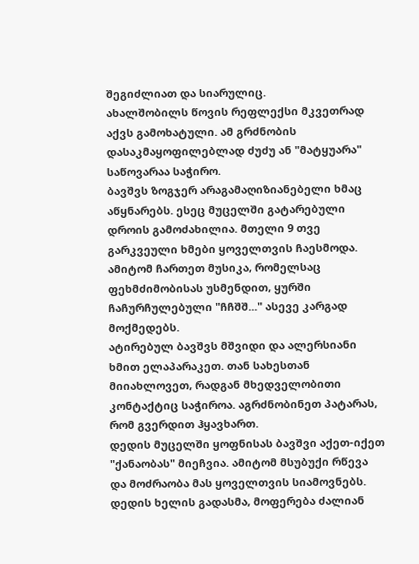შეგიძლიათ და სიარულიც.
ახალშობილს წოვის რეფლექსი მკვეთრად აქვს გამოხატული. ამ გრძნობის დასაკმაყოფილებლად ძუძუ ან "მატყუარა" საწოვარაა საჭირო.
ბავშვს ზოგჯერ არაგამაღიზიანებელი ხმაც აწყნარებს. ესეც მუცელში გატარებული დროის გამოძახილია. მთელი 9 თვე გარკვეული ხმები ყოველთვის ჩაესმოდა. ამიტომ ჩართეთ მუსიკა, რომელსაც ფეხმძიმობისას უსმენდით, ყურში ჩაჩურჩულებული "ჩჩშშ..." ასევე კარგად მოქმედებს.
ატირებულ ბავშვს მშვიდი და ალერსიანი ხმით ელაპარაკეთ. თან სახესთან მიიახლოვეთ, რადგან მხედველობითი კონტაქტიც საჭიროა. აგრძნობინეთ პატარას, რომ გვერდით ჰყავხართ.
დედის მუცელში ყოფნისას ბავშვი აქეთ-იქეთ "ქანაობას" მიეჩვია. ამიტომ მსუბუქი რწევა და მოძრაობა მას ყოველთვის სიამოვნებს.
დედის ხელის გადასმა, მოფერება ძალიან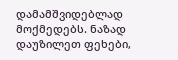დამამშვიდებლად მოქმედებს. ნაზად დაუზილეთ ფეხები,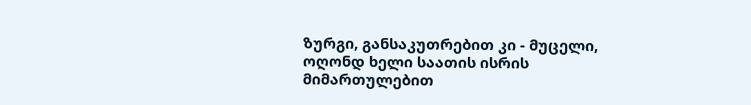ზურგი, განსაკუთრებით კი - მუცელი, ოღონდ ხელი საათის ისრის მიმართულებით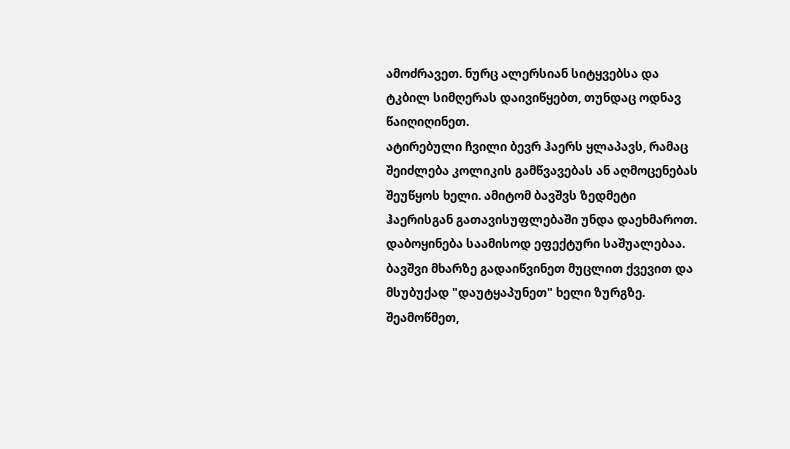ამოძრავეთ. ნურც ალერსიან სიტყვებსა და ტკბილ სიმღერას დაივიწყებთ, თუნდაც ოდნავ წაიღიღინეთ.
ატირებული ჩვილი ბევრ ჰაერს ყლაპავს, რამაც შეიძლება კოლიკის გამწვავებას ან აღმოცენებას შეუწყოს ხელი. ამიტომ ბავშვს ზედმეტი ჰაერისგან გათავისუფლებაში უნდა დაეხმაროთ. დაბოყინება საამისოდ ეფექტური საშუალებაა. ბავშვი მხარზე გადაიწვინეთ მუცლით ქვევით და მსუბუქად "დაუტყაპუნეთ" ხელი ზურგზე.
შეამოწმეთ,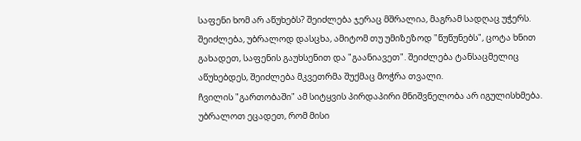საფენი ხომ არ აწუხებს? შეიძლება ჯერაც მშრალია, მაგრამ სადღაც უჭერს. შეიძლება, უბრალოდ დასცხა, ამიტომ თუ უმიზეზოდ "წუწუნებს", ცოტა ხნით გახადეთ, საფენის გაუხსენით და "გაანიავეთ". შეიძლება ტანსაცმელიც აწუხებდეს, შეიძლება მკვეთრმა შუქმაც მოჭრა თვალი.
ჩვილის "გართობაში" ამ სიტყვის პირდაპირი მნიშვნელობა არ იგულისხმება. უბრალოთ ეცადეთ, რომ მისი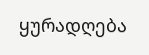ყურადღება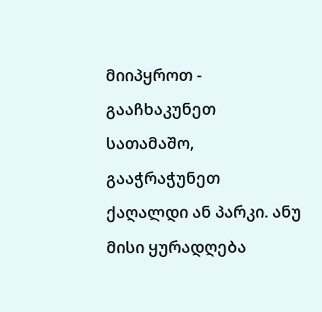მიიპყროთ - გააჩხაკუნეთ სათამაშო, გააჭრაჭუნეთ ქაღალდი ან პარკი. ანუ მისი ყურადღება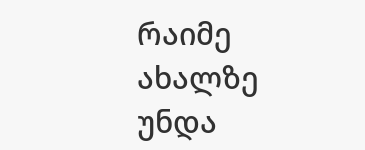რაიმე ახალზე უნდა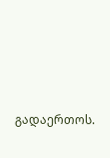გადაერთოს.